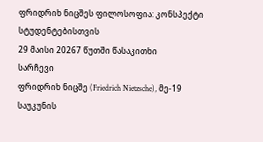ფრიდრიხ ნიცშეს ფილოსოფია: კონსპექტი სტუდენტებისთვის
29 მაისი 20267 წუთში წასაკითხი
სარჩევი
ფრიდრიხ ნიცშე (Friedrich Nietzsche), მე-19 საუკუნის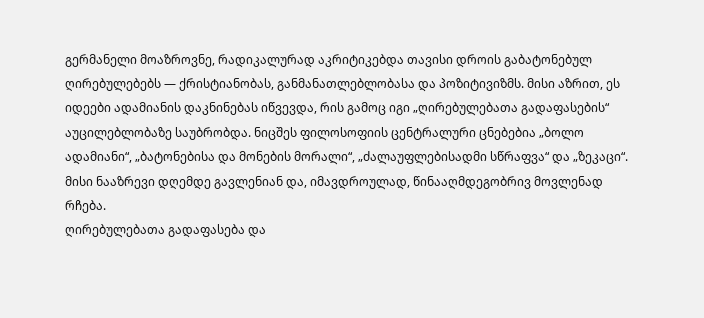გერმანელი მოაზროვნე, რადიკალურად აკრიტიკებდა თავისი დროის გაბატონებულ ღირებულებებს — ქრისტიანობას, განმანათლებლობასა და პოზიტივიზმს. მისი აზრით, ეს იდეები ადამიანის დაკნინებას იწვევდა, რის გამოც იგი „ღირებულებათა გადაფასების“ აუცილებლობაზე საუბრობდა. ნიცშეს ფილოსოფიის ცენტრალური ცნებებია „ბოლო ადამიანი“, „ბატონებისა და მონების მორალი“, „ძალაუფლებისადმი სწრაფვა“ და „ზეკაცი“. მისი ნააზრევი დღემდე გავლენიან და, იმავდროულად, წინააღმდეგობრივ მოვლენად რჩება.
ღირებულებათა გადაფასება და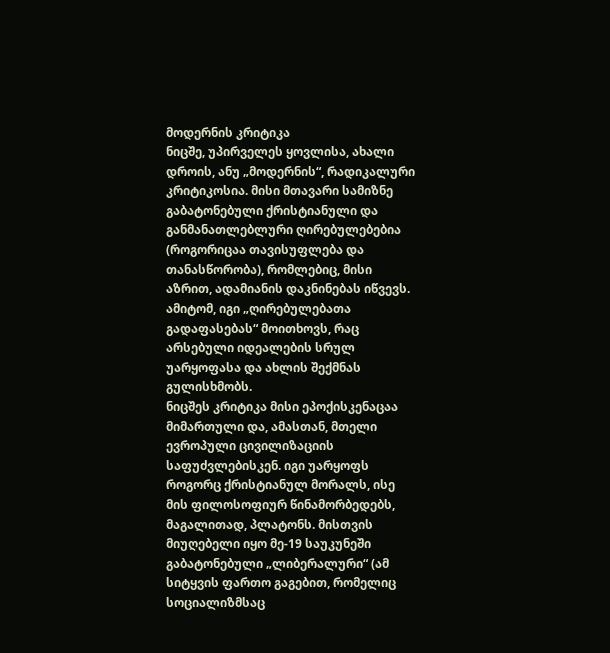მოდერნის კრიტიკა
ნიცშე, უპირველეს ყოვლისა, ახალი დროის, ანუ „მოდერნის“, რადიკალური კრიტიკოსია. მისი მთავარი სამიზნე გაბატონებული ქრისტიანული და განმანათლებლური ღირებულებებია (როგორიცაა თავისუფლება და თანასწორობა), რომლებიც, მისი აზრით, ადამიანის დაკნინებას იწვევს. ამიტომ, იგი „ღირებულებათა გადაფასებას“ მოითხოვს, რაც არსებული იდეალების სრულ უარყოფასა და ახლის შექმნას გულისხმობს.
ნიცშეს კრიტიკა მისი ეპოქისკენაცაა მიმართული და, ამასთან, მთელი ევროპული ცივილიზაციის საფუძვლებისკენ. იგი უარყოფს როგორც ქრისტიანულ მორალს, ისე მის ფილოსოფიურ წინამორბედებს, მაგალითად, პლატონს. მისთვის მიუღებელი იყო მე-19 საუკუნეში გაბატონებული „ლიბერალური“ (ამ სიტყვის ფართო გაგებით, რომელიც სოციალიზმსაც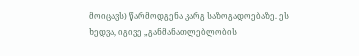მოიცავს) წარმოდგენა კარგ საზოგადოებაზე. ეს ხედვა, იგივე „განმანათლებლობის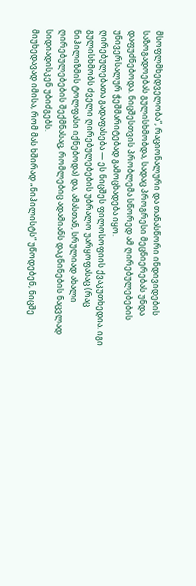მსოფლმხედველობა“, რაციონალური და თანასწორი ინდივიდების საზოგადოებას გულისხმობდა, სადაც პროგრესი მეცნიერებას უნდა დაფუძნებოდა. ნიცშესთვის პრობლემა სწორედ ამ ღირებულებების უნივერსალურ ჭეშმარიტებად გამოცხადება იყო.
ღირებულებათა გადაფასება — ეს ნიცშეს ფილოსოფიის ქვაკუთხედია. იგი გულისხმობს ძველი ღირებულებების უბრალო უარყოფასაც (რაც ნიჰილიზმის ტოლფასი იქნებოდა) და, ამასთან, სრულიად ახალი ღირებულებების შექმნასაც, რომლებიც ადამიანს დაკნინების ნაცვლად სიდიადისკენ უბიძგებს.
მიუხედავად იმისა, რომ მას ხშირად „ნიჰილისტს“ უწოდებენ, ნიცშე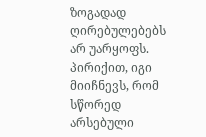ზოგადად ღირებულებებს არ უარყოფს. პირიქით, იგი მიიჩნევს, რომ სწორედ არსებული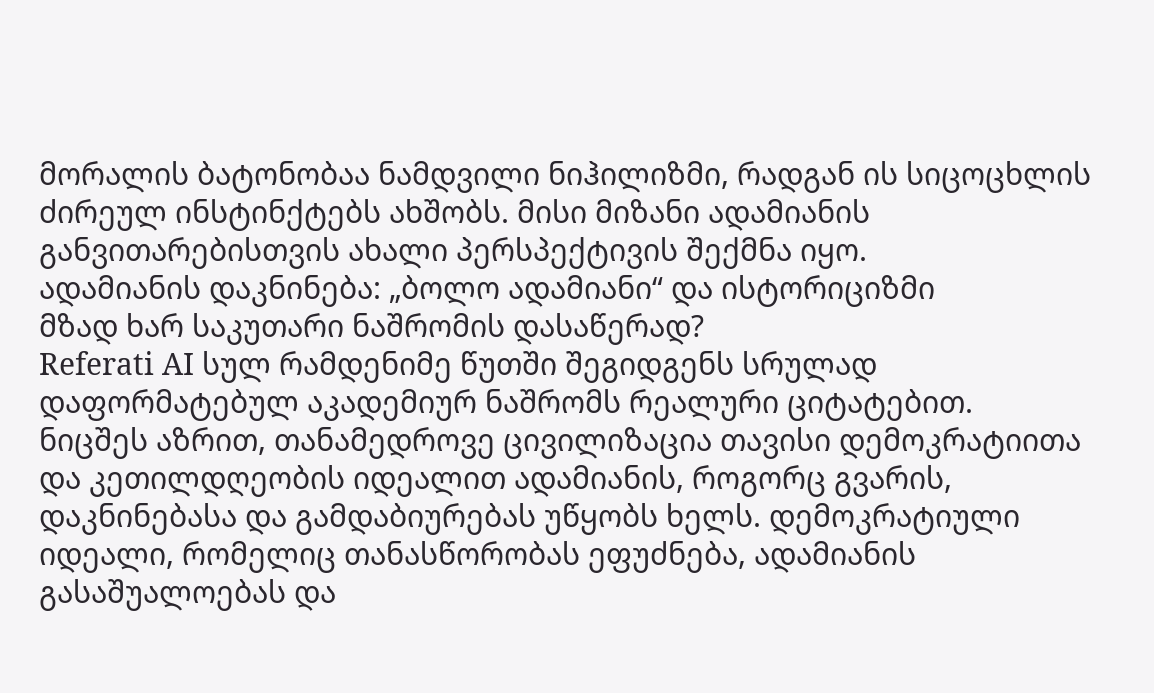მორალის ბატონობაა ნამდვილი ნიჰილიზმი, რადგან ის სიცოცხლის ძირეულ ინსტინქტებს ახშობს. მისი მიზანი ადამიანის განვითარებისთვის ახალი პერსპექტივის შექმნა იყო.
ადამიანის დაკნინება: „ბოლო ადამიანი“ და ისტორიციზმი
მზად ხარ საკუთარი ნაშრომის დასაწერად?
Referati AI სულ რამდენიმე წუთში შეგიდგენს სრულად დაფორმატებულ აკადემიურ ნაშრომს რეალური ციტატებით.
ნიცშეს აზრით, თანამედროვე ცივილიზაცია თავისი დემოკრატიითა და კეთილდღეობის იდეალით ადამიანის, როგორც გვარის, დაკნინებასა და გამდაბიურებას უწყობს ხელს. დემოკრატიული იდეალი, რომელიც თანასწორობას ეფუძნება, ადამიანის გასაშუალოებას და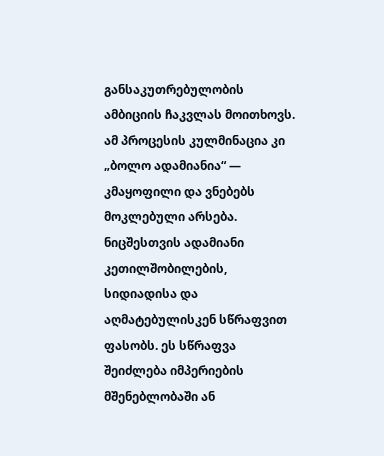განსაკუთრებულობის ამბიციის ჩაკვლას მოითხოვს. ამ პროცესის კულმინაცია კი „ბოლო ადამიანია“ — კმაყოფილი და ვნებებს მოკლებული არსება.
ნიცშესთვის ადამიანი კეთილშობილების, სიდიადისა და აღმატებულისკენ სწრაფვით ფასობს. ეს სწრაფვა შეიძლება იმპერიების მშენებლობაში ან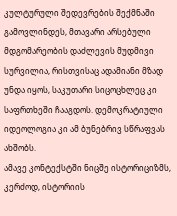კულტურული შედევრების შექმნაში გამოვლინდეს, მთავარი არსებული მდგომარეობის დაძლევის მუდმივი სურვილია, რისთვისაც ადამიანი მზად უნდა იყოს, საკუთარი სიცოცხლეც კი საფრთხეში ჩააგდოს. დემოკრატიული იდეოლოგია კი ამ ბუნებრივ სწრაფვას ახშობს.
ამავე კონტექსტში ნიცშე ისტორიციზმს, კერძოდ, ისტორიის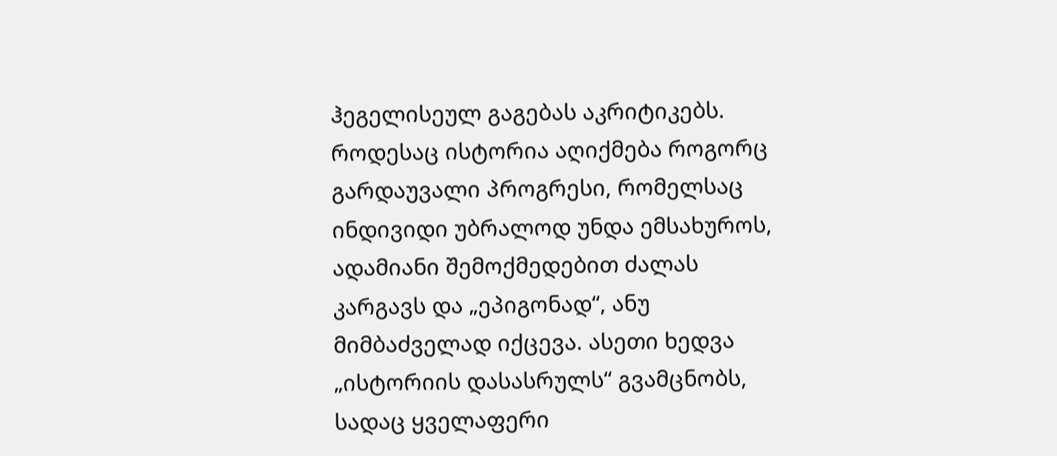ჰეგელისეულ გაგებას აკრიტიკებს. როდესაც ისტორია აღიქმება როგორც გარდაუვალი პროგრესი, რომელსაც ინდივიდი უბრალოდ უნდა ემსახუროს, ადამიანი შემოქმედებით ძალას კარგავს და „ეპიგონად“, ანუ მიმბაძველად იქცევა. ასეთი ხედვა „ისტორიის დასასრულს“ გვამცნობს, სადაც ყველაფერი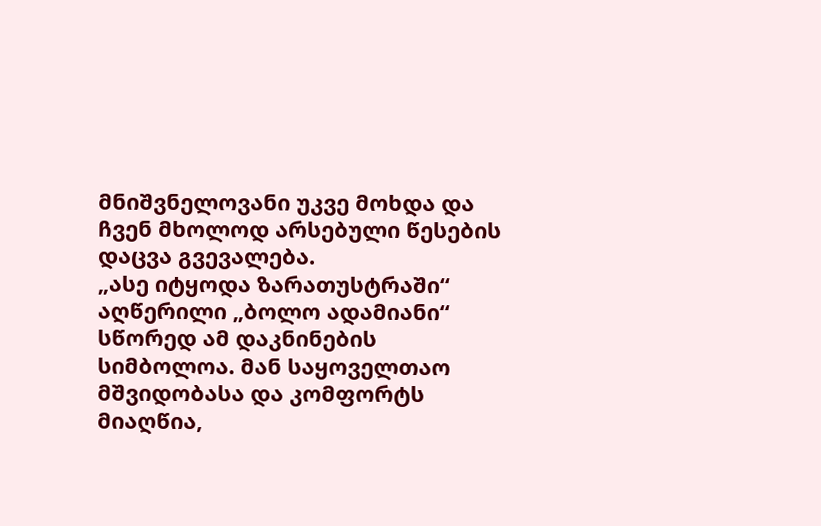მნიშვნელოვანი უკვე მოხდა და ჩვენ მხოლოდ არსებული წესების დაცვა გვევალება.
„ასე იტყოდა ზარათუსტრაში“ აღწერილი „ბოლო ადამიანი“ სწორედ ამ დაკნინების სიმბოლოა. მან საყოველთაო მშვიდობასა და კომფორტს მიაღწია,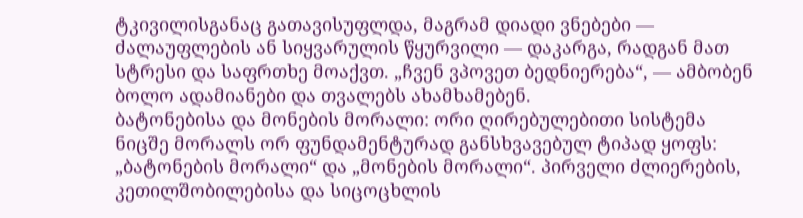ტკივილისგანაც გათავისუფლდა, მაგრამ დიადი ვნებები — ძალაუფლების ან სიყვარულის წყურვილი — დაკარგა, რადგან მათ სტრესი და საფრთხე მოაქვთ. „ჩვენ ვპოვეთ ბედნიერება“, — ამბობენ ბოლო ადამიანები და თვალებს ახამხამებენ.
ბატონებისა და მონების მორალი: ორი ღირებულებითი სისტემა
ნიცშე მორალს ორ ფუნდამენტურად განსხვავებულ ტიპად ყოფს: „ბატონების მორალი“ და „მონების მორალი“. პირველი ძლიერების, კეთილშობილებისა და სიცოცხლის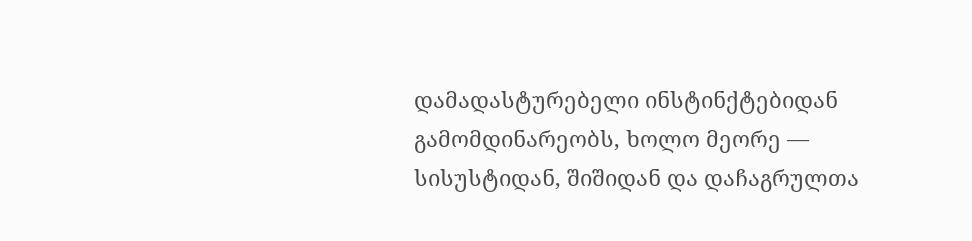დამადასტურებელი ინსტინქტებიდან გამომდინარეობს, ხოლო მეორე — სისუსტიდან, შიშიდან და დაჩაგრულთა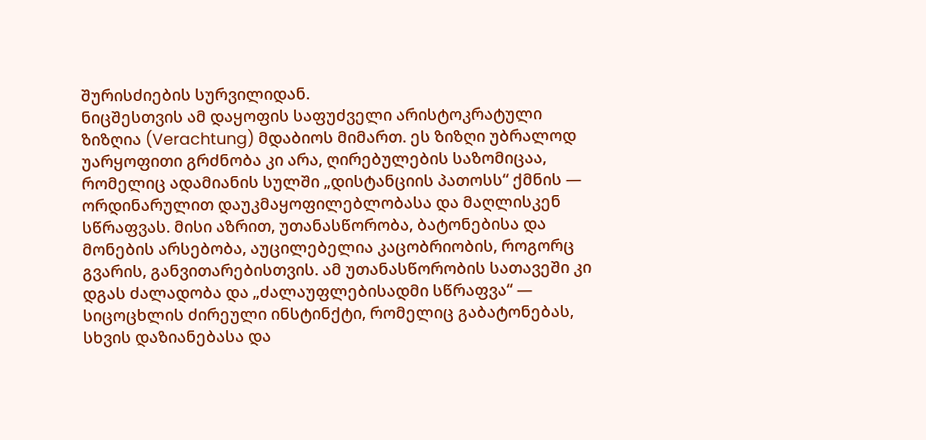შურისძიების სურვილიდან.
ნიცშესთვის ამ დაყოფის საფუძველი არისტოკრატული ზიზღია (Verachtung) მდაბიოს მიმართ. ეს ზიზღი უბრალოდ უარყოფითი გრძნობა კი არა, ღირებულების საზომიცაა, რომელიც ადამიანის სულში „დისტანციის პათოსს“ ქმნის — ორდინარულით დაუკმაყოფილებლობასა და მაღლისკენ სწრაფვას. მისი აზრით, უთანასწორობა, ბატონებისა და მონების არსებობა, აუცილებელია კაცობრიობის, როგორც გვარის, განვითარებისთვის. ამ უთანასწორობის სათავეში კი დგას ძალადობა და „ძალაუფლებისადმი სწრაფვა“ — სიცოცხლის ძირეული ინსტინქტი, რომელიც გაბატონებას, სხვის დაზიანებასა და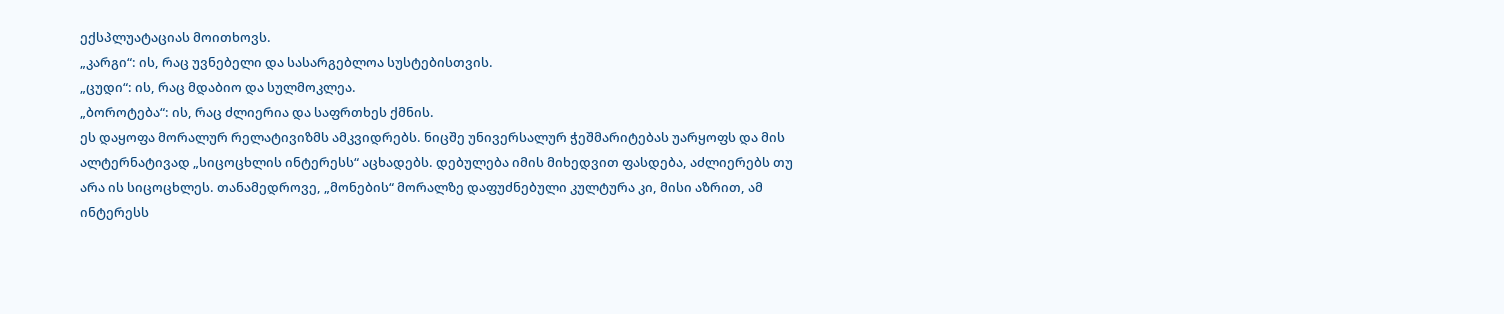ექსპლუატაციას მოითხოვს.
„კარგი“: ის, რაც უვნებელი და სასარგებლოა სუსტებისთვის.
„ცუდი“: ის, რაც მდაბიო და სულმოკლეა.
„ბოროტება“: ის, რაც ძლიერია და საფრთხეს ქმნის.
ეს დაყოფა მორალურ რელატივიზმს ამკვიდრებს. ნიცშე უნივერსალურ ჭეშმარიტებას უარყოფს და მის ალტერნატივად „სიცოცხლის ინტერესს“ აცხადებს. დებულება იმის მიხედვით ფასდება, აძლიერებს თუ არა ის სიცოცხლეს. თანამედროვე, „მონების“ მორალზე დაფუძნებული კულტურა კი, მისი აზრით, ამ ინტერესს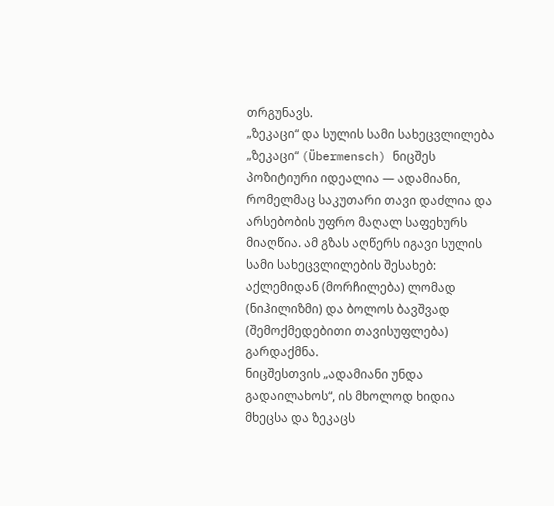თრგუნავს.
„ზეკაცი“ და სულის სამი სახეცვლილება
„ზეკაცი“ (Übermensch) ნიცშეს პოზიტიური იდეალია — ადამიანი, რომელმაც საკუთარი თავი დაძლია და არსებობის უფრო მაღალ საფეხურს მიაღწია. ამ გზას აღწერს იგავი სულის სამი სახეცვლილების შესახებ: აქლემიდან (მორჩილება) ლომად (ნიჰილიზმი) და ბოლოს ბავშვად (შემოქმედებითი თავისუფლება) გარდაქმნა.
ნიცშესთვის „ადამიანი უნდა გადაილახოს“, ის მხოლოდ ხიდია მხეცსა და ზეკაცს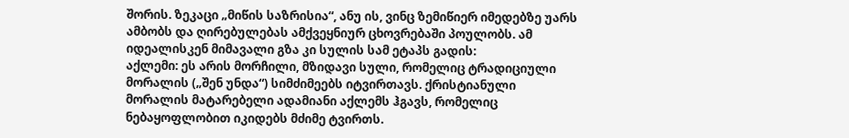შორის. ზეკაცი „მიწის საზრისია“, ანუ ის, ვინც ზემიწიერ იმედებზე უარს ამბობს და ღირებულებას ამქვეყნიურ ცხოვრებაში პოულობს. ამ იდეალისკენ მიმავალი გზა კი სულის სამ ეტაპს გადის:
აქლემი: ეს არის მორჩილი, მზიდავი სული, რომელიც ტრადიციული მორალის („შენ უნდა“) სიმძიმეებს იტვირთავს. ქრისტიანული მორალის მატარებელი ადამიანი აქლემს ჰგავს, რომელიც ნებაყოფლობით იკიდებს მძიმე ტვირთს.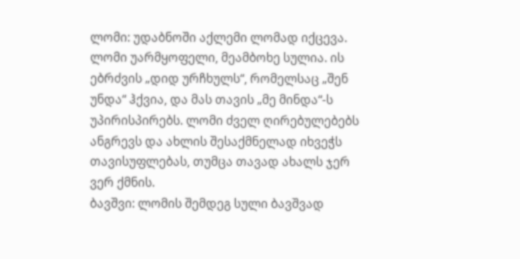ლომი: უდაბნოში აქლემი ლომად იქცევა. ლომი უარმყოფელი, მეამბოხე სულია. ის ებრძვის „დიდ ურჩხულს“, რომელსაც „შენ უნდა“ ჰქვია, და მას თავის „მე მინდა“-ს უპირისპირებს. ლომი ძველ ღირებულებებს ანგრევს და ახლის შესაქმნელად იხვეჭს თავისუფლებას, თუმცა თავად ახალს ჯერ ვერ ქმნის.
ბავშვი: ლომის შემდეგ სული ბავშვად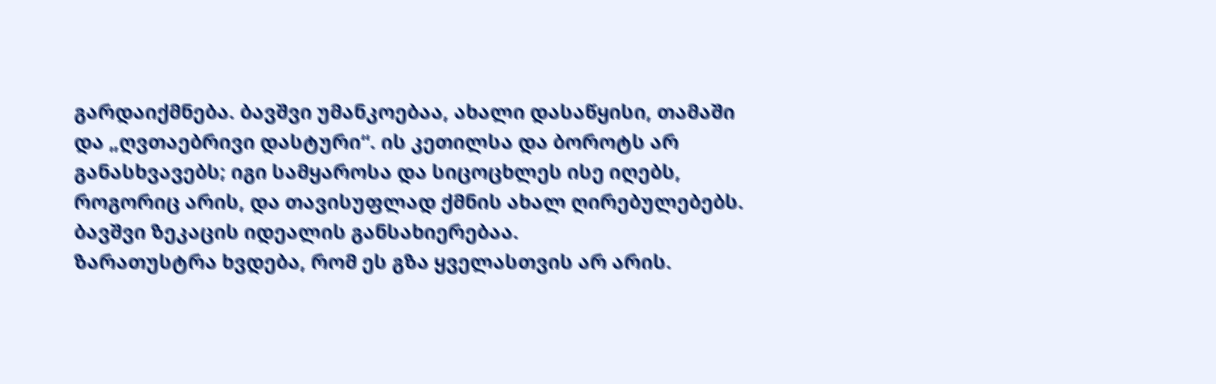გარდაიქმნება. ბავშვი უმანკოებაა, ახალი დასაწყისი, თამაში და „ღვთაებრივი დასტური“. ის კეთილსა და ბოროტს არ განასხვავებს; იგი სამყაროსა და სიცოცხლეს ისე იღებს, როგორიც არის, და თავისუფლად ქმნის ახალ ღირებულებებს. ბავშვი ზეკაცის იდეალის განსახიერებაა.
ზარათუსტრა ხვდება, რომ ეს გზა ყველასთვის არ არის.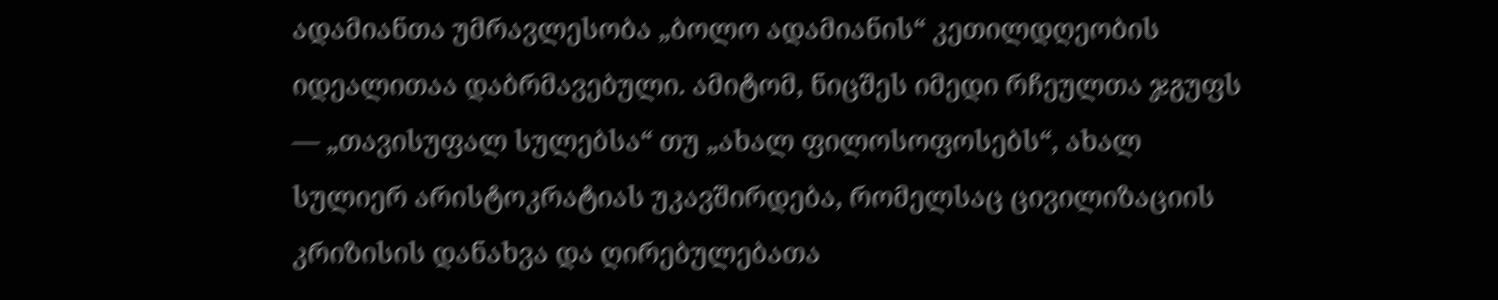ადამიანთა უმრავლესობა „ბოლო ადამიანის“ კეთილდღეობის იდეალითაა დაბრმავებული. ამიტომ, ნიცშეს იმედი რჩეულთა ჯგუფს — „თავისუფალ სულებსა“ თუ „ახალ ფილოსოფოსებს“, ახალ სულიერ არისტოკრატიას უკავშირდება, რომელსაც ცივილიზაციის კრიზისის დანახვა და ღირებულებათა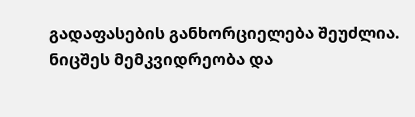გადაფასების განხორციელება შეუძლია.
ნიცშეს მემკვიდრეობა და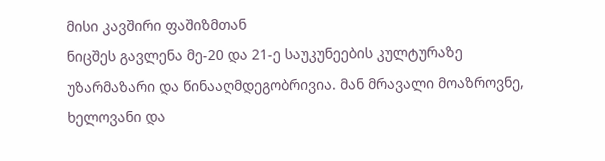მისი კავშირი ფაშიზმთან
ნიცშეს გავლენა მე-20 და 21-ე საუკუნეების კულტურაზე უზარმაზარი და წინააღმდეგობრივია. მან მრავალი მოაზროვნე, ხელოვანი და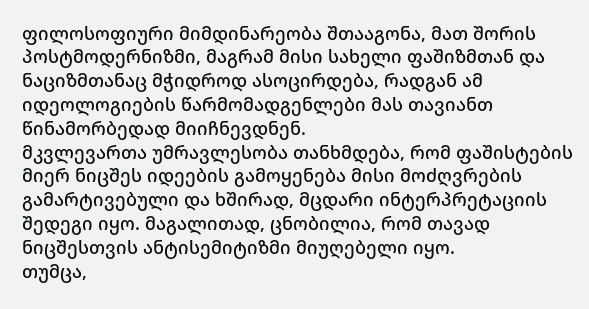ფილოსოფიური მიმდინარეობა შთააგონა, მათ შორის პოსტმოდერნიზმი, მაგრამ მისი სახელი ფაშიზმთან და ნაციზმთანაც მჭიდროდ ასოცირდება, რადგან ამ იდეოლოგიების წარმომადგენლები მას თავიანთ წინამორბედად მიიჩნევდნენ.
მკვლევართა უმრავლესობა თანხმდება, რომ ფაშისტების მიერ ნიცშეს იდეების გამოყენება მისი მოძღვრების გამარტივებული და ხშირად, მცდარი ინტერპრეტაციის შედეგი იყო. მაგალითად, ცნობილია, რომ თავად ნიცშესთვის ანტისემიტიზმი მიუღებელი იყო.
თუმცა,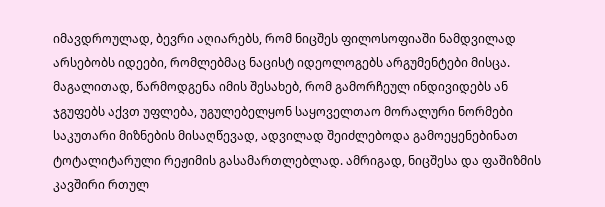იმავდროულად, ბევრი აღიარებს, რომ ნიცშეს ფილოსოფიაში ნამდვილად არსებობს იდეები, რომლებმაც ნაცისტ იდეოლოგებს არგუმენტები მისცა. მაგალითად, წარმოდგენა იმის შესახებ, რომ გამორჩეულ ინდივიდებს ან ჯგუფებს აქვთ უფლება, უგულებელყონ საყოველთაო მორალური ნორმები საკუთარი მიზნების მისაღწევად, ადვილად შეიძლებოდა გამოეყენებინათ ტოტალიტარული რეჟიმის გასამართლებლად. ამრიგად, ნიცშესა და ფაშიზმის კავშირი რთულ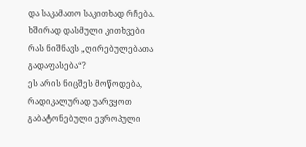და საკამათო საკითხად რჩება.
ხშირად დასმული კითხვები
რას ნიშნავს „ღირებულებათა გადაფასება“?
ეს არის ნიცშეს მოწოდება, რადიკალურად უარვყოთ გაბატონებული ევროპული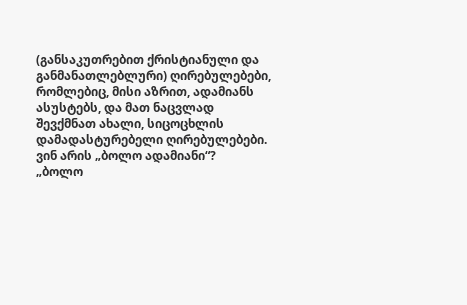(განსაკუთრებით ქრისტიანული და განმანათლებლური) ღირებულებები, რომლებიც, მისი აზრით, ადამიანს ასუსტებს, და მათ ნაცვლად შევქმნათ ახალი, სიცოცხლის დამადასტურებელი ღირებულებები.
ვინ არის „ბოლო ადამიანი“?
„ბოლო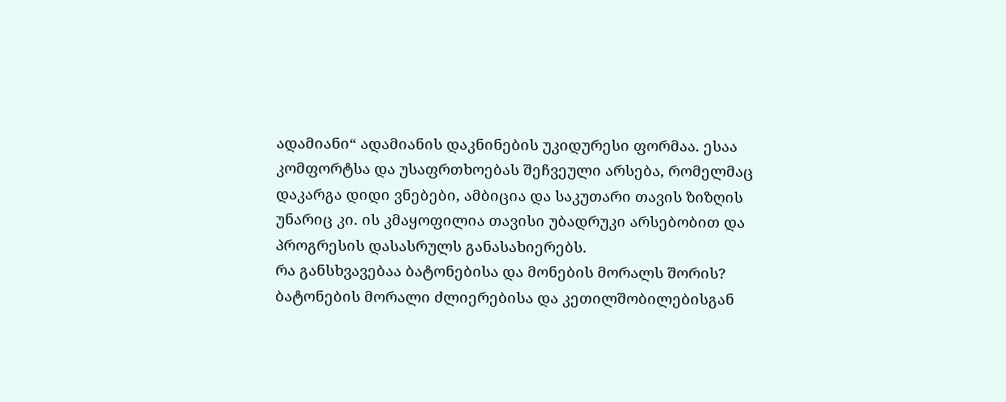ადამიანი“ ადამიანის დაკნინების უკიდურესი ფორმაა. ესაა კომფორტსა და უსაფრთხოებას შეჩვეული არსება, რომელმაც დაკარგა დიდი ვნებები, ამბიცია და საკუთარი თავის ზიზღის უნარიც კი. ის კმაყოფილია თავისი უბადრუკი არსებობით და პროგრესის დასასრულს განასახიერებს.
რა განსხვავებაა ბატონებისა და მონების მორალს შორის?
ბატონების მორალი ძლიერებისა და კეთილშობილებისგან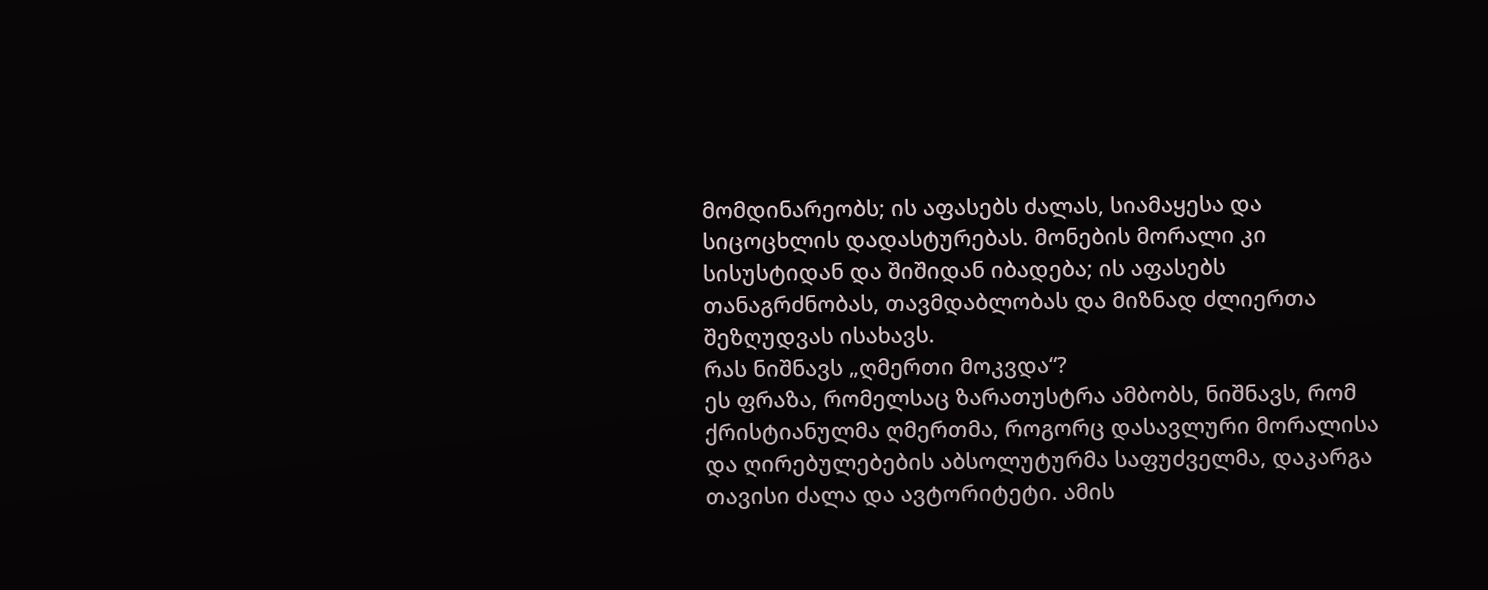მომდინარეობს; ის აფასებს ძალას, სიამაყესა და სიცოცხლის დადასტურებას. მონების მორალი კი სისუსტიდან და შიშიდან იბადება; ის აფასებს თანაგრძნობას, თავმდაბლობას და მიზნად ძლიერთა შეზღუდვას ისახავს.
რას ნიშნავს „ღმერთი მოკვდა“?
ეს ფრაზა, რომელსაც ზარათუსტრა ამბობს, ნიშნავს, რომ ქრისტიანულმა ღმერთმა, როგორც დასავლური მორალისა და ღირებულებების აბსოლუტურმა საფუძველმა, დაკარგა თავისი ძალა და ავტორიტეტი. ამის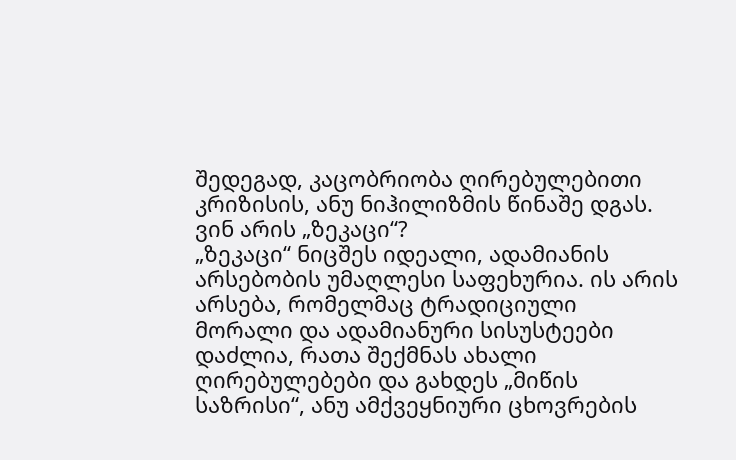შედეგად, კაცობრიობა ღირებულებითი კრიზისის, ანუ ნიჰილიზმის წინაშე დგას.
ვინ არის „ზეკაცი“?
„ზეკაცი“ ნიცშეს იდეალი, ადამიანის არსებობის უმაღლესი საფეხურია. ის არის არსება, რომელმაც ტრადიციული მორალი და ადამიანური სისუსტეები დაძლია, რათა შექმნას ახალი ღირებულებები და გახდეს „მიწის საზრისი“, ანუ ამქვეყნიური ცხოვრების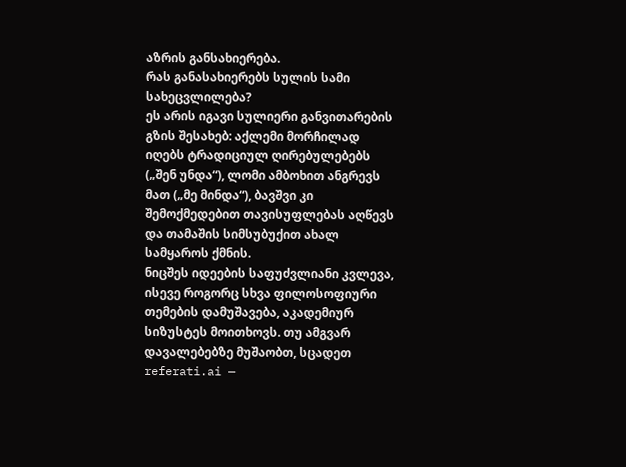აზრის განსახიერება.
რას განასახიერებს სულის სამი სახეცვლილება?
ეს არის იგავი სულიერი განვითარების გზის შესახებ: აქლემი მორჩილად იღებს ტრადიციულ ღირებულებებს („შენ უნდა“), ლომი ამბოხით ანგრევს მათ („მე მინდა“), ბავშვი კი შემოქმედებით თავისუფლებას აღწევს და თამაშის სიმსუბუქით ახალ სამყაროს ქმნის.
ნიცშეს იდეების საფუძვლიანი კვლევა, ისევე როგორც სხვა ფილოსოფიური თემების დამუშავება, აკადემიურ სიზუსტეს მოითხოვს. თუ ამგვარ დავალებებზე მუშაობთ, სცადეთ referati.ai —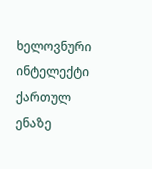ხელოვნური ინტელექტი ქართულ ენაზე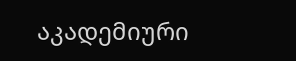აკადემიური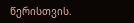წერისთვის.